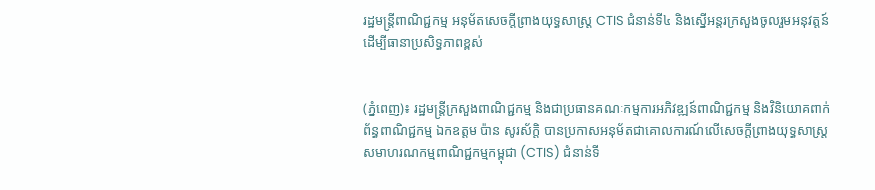រដ្ឋមន្ត្រីពាណិជ្ជកម្ម អនុម័តសេចក្តីព្រាងយុទ្ធសាស្ត្រ CTIS ជំនាន់ទី៤ និងស្នើអន្តរក្រសួងចូលរួមអនុវត្តន៍ ដើម្បីធានាប្រសិទ្ធភាពខ្ពស់


(ភ្នំពេញ)៖ រដ្ឋមន្ត្រីក្រសួងពាណិជ្ជកម្ម និងជាប្រធានគណៈកម្មការអភិវឌ្ឍន៍ពាណិជ្ជកម្ម និងវិនិយោគពាក់ព័ន្ធពាណិជ្ជកម្ម ឯកឧត្តម ប៉ាន សូរស័ក្តិ បានប្រកាសអនុម័តជាគោលការណ៍លើសេចក្តីព្រាងយុទ្ធសាស្ត្រសមាហរណកម្មពាណិជ្ជកម្មកម្ពុជា (CTIS) ជំនាន់ទី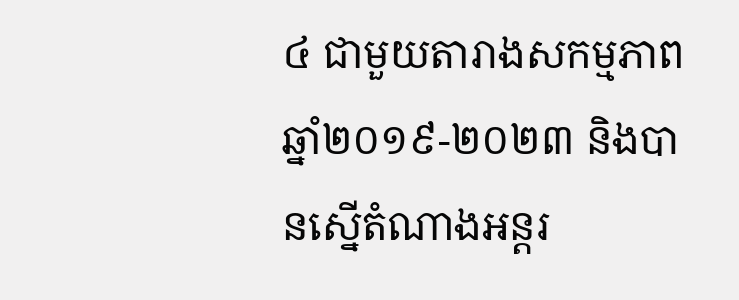៤ ជាមួយតារាងសកម្មភាព ឆ្នាំ២០១៩-២០២៣ និងបានស្នើតំណាងអន្តរ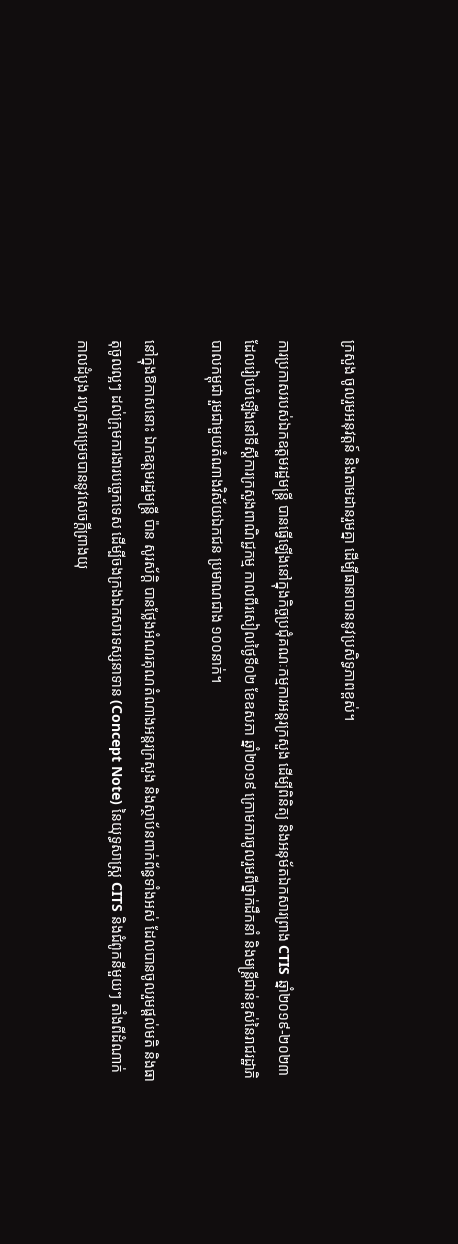ក្រសួង ចូលរួមអនុវត្តន៍ និងតាមដានរួមគ្នា ដើម្បីធានាបាននូវប្រសិទ្ធភាពខ្ពស់។

ការប្រកាសរបស់ឯកឧត្តមរដ្ឋមន្ត្រី បានធ្វើឡើងនៅក្នុងកិច្ចប្រជុំគណៈកម្មការអន្តរក្រសួង ដើម្បីពិនិត្យ និងអនុម័តឯកសារព្រាង CTIS ឆ្នាំ២០១៩-២០២៣ ដែលរៀបចំឡើងនៅទីស្តីការក្រសួងពាណិជ្ជកម្ម កាលពីរសៀលថ្ងៃទី០២ ខែឧសភា ឆ្នាំ២០១៩ ក្រោមការចូលរួមពីថ្នាក់ដឹកនាំ និងមន្ត្រីជាន់ខ្ពស់នៃរាជរដ្ឋាភិបាលកម្ពុជា រួមជាមួយតំណាងវិស័យឯកជន ប្រមាណជាង ១០០នាក់។

នៅក្នុងឱកាសនោះ ឯកឧត្តមរដ្ឋមន្ត្រី ប៉ាន សូរស័ក្តិ បានថ្លែងអំណរគុណតំណាងអន្តរក្រសួង និងស្ថាប័នពាក់ព័ន្ធទាំងអស់ ដែលបានចូលរួមផ្តល់មតិ និងធាតុចូលល្អៗ ដល់ក្រុមការងារបច្ចេកទេស ដើម្បីចងក្រងឯកសារទស្សនាទាន (Concept Note) នៃយុទ្ធសាស្ត្រ CITS និងជំពូកនីមួយៗ តាំងពីដំណាក់កាលដំបូង រហូតសម្រេចបាននូវសេចក្តីព្រាងយុ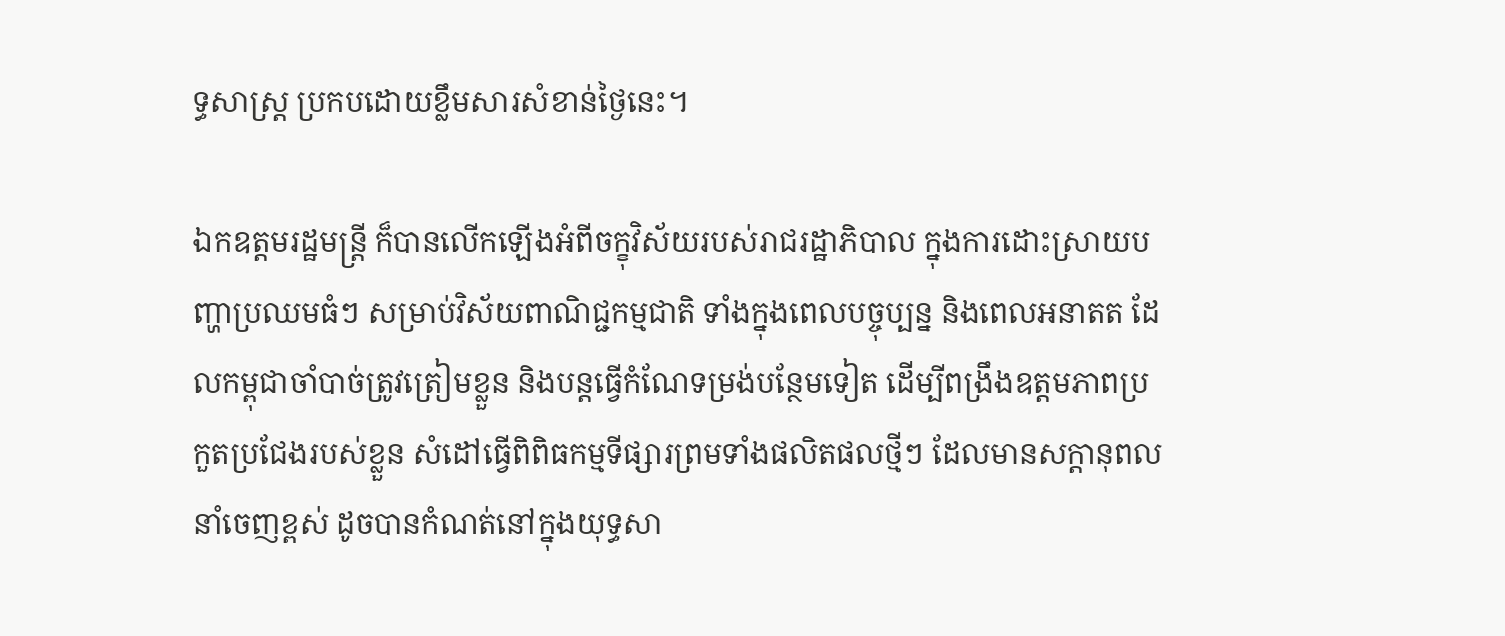ទ្ធសាស្ត្រ ប្រកបដោយខ្លឹមសារសំខាន់ថ្ងៃនេះ។

ឯកឧត្តមរដ្ឋមន្ត្រី ក៏បានលើកឡើងអំពីចក្ខុវិស័យរបស់រាជរដ្ឋាភិបាល ក្នុងការដោះស្រាយបញ្ហាប្រឈមធំៗ សម្រាប់វិស័យពាណិជ្ជកម្មជាតិ ទាំងក្នុងពេលបច្ចុប្បន្ន និងពេលអនាតត ដែលកម្ពុជាចាំបាច់ត្រូវត្រៀមខ្លួន និងបន្តធ្វើកំណែទម្រង់បន្ថែមទៀត ដើម្បីពង្រឹងឧត្តមភាពប្រកួតប្រជែងរបស់ខ្លួន សំដៅធ្វើពិពិធកម្មទីផ្សារព្រមទាំងផលិតផលថ្មីៗ ដែលមានសក្តានុពលនាំចេញខ្ពស់ ដូចបានកំណត់នៅក្នុងយុទ្ធសា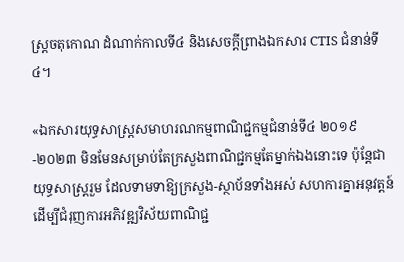ស្ត្រចតុកោណ ដំណាក់កាលទី៤ និងសេចក្តីព្រាងឯកសារ CTIS ជំនាន់ទី៤។

«ឯកសារយុទ្ធសាស្ត្រសមាហរណកម្មពាណិជ្ជកម្មជំនាន់ទី៤ ២០១៩-២០២៣ មិនមែនសម្រាប់តែក្រសួងពាណិជ្ជកម្មតែម្នាក់ឯងនោះទេ ប៉ុន្តែជាយុទ្ធសាស្ត្ររួម ដែលទាមទាឱ្យក្រសួង-ស្ថាប័នទាំងអស់ សហការគ្នាអនុវត្តន៍ ដើម្បីជំរុញការអភិវឌ្ឍវិស័យពាណិជ្ជ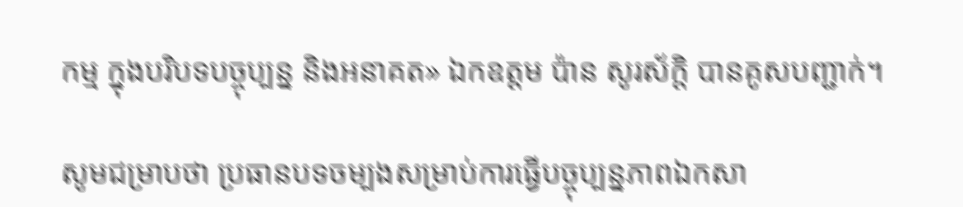កម្ម ក្នុងបរិបទបច្ចុប្បន្ន និងអនាគត» ឯកឧត្តម ប៉ាន សូរស័ក្តិ បានគូសបញ្ជាក់។

សូមជម្រាបថា ប្រធានបទចម្បងសម្រាប់ការធ្វើបច្ចុប្បន្នភាពឯកសា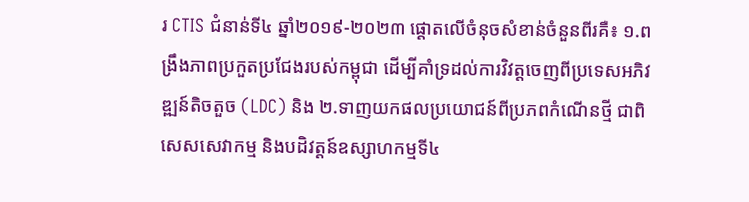រ CTIS ជំនាន់ទី៤ ឆ្នាំ២០១៩-២០២៣ ផ្តោតលើចំនុចសំខាន់ចំនួនពីរគឺ៖ ១.ពង្រឹងភាពប្រកួតប្រជែងរបស់កម្ពុជា ដើម្បីគាំទ្រដល់ការវិវត្តចេញពីប្រទេសអភិវឌ្ឍន៍តិចតួច (LDC) និង ២.ទាញយកផលប្រយោជន៍ពីប្រភពកំណើនថ្មី ជាពិសេសសេវាកម្ម និងបដិវត្តន៍ឧស្សាហកម្មទី៤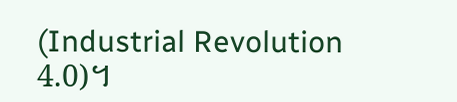(Industrial Revolution 4.0)។